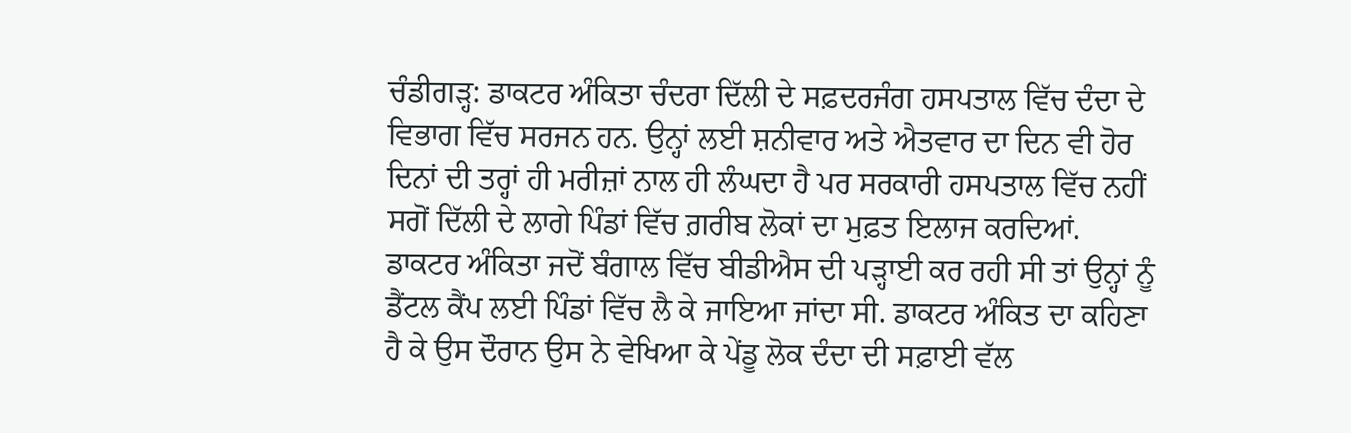ਚੰਡੀਗੜ੍ਹ: ਡਾਕਟਰ ਅੰਕਿਤਾ ਚੰਦਰਾ ਦਿੱਲੀ ਦੇ ਸਫ਼ਦਰਜੰਗ ਹਸਪਤਾਲ ਵਿੱਚ ਦੰਦਾ ਦੇ ਵਿਭਾਗ ਵਿੱਚ ਸਰਜਨ ਹਨ. ਉਨ੍ਹਾਂ ਲਈ ਸ਼ਨੀਵਾਰ ਅਤੇ ਐਤਵਾਰ ਦਾ ਦਿਨ ਵੀ ਹੋਰ ਦਿਨਾਂ ਦੀ ਤਰ੍ਹਾਂ ਹੀ ਮਰੀਜ਼ਾਂ ਨਾਲ ਹੀ ਲੰਘਦਾ ਹੈ ਪਰ ਸਰਕਾਰੀ ਹਸਪਤਾਲ ਵਿੱਚ ਨਹੀਂ ਸਗੋਂ ਦਿੱਲੀ ਦੇ ਲਾਗੇ ਪਿੰਡਾਂ ਵਿੱਚ ਗ਼ਰੀਬ ਲੋਕਾਂ ਦਾ ਮੁਫ਼ਤ ਇਲਾਜ ਕਰਦਿਆਂ.
ਡਾਕਟਰ ਅੰਕਿਤਾ ਜਦੋਂ ਬੰਗਾਲ ਵਿੱਚ ਬੀਡੀਐਸ ਦੀ ਪੜ੍ਹਾਈ ਕਰ ਰਹੀ ਸੀ ਤਾਂ ਉਨ੍ਹਾਂ ਨੂੰ ਡੈਂਟਲ ਕੈਂਪ ਲਈ ਪਿੰਡਾਂ ਵਿੱਚ ਲੈ ਕੇ ਜਾਇਆ ਜਾਂਦਾ ਸੀ. ਡਾਕਟਰ ਅੰਕਿਤ ਦਾ ਕਹਿਣਾ ਹੈ ਕੇ ਉਸ ਦੌਰਾਨ ਉਸ ਨੇ ਵੇਖਿਆ ਕੇ ਪੇਂਡੂ ਲੋਕ ਦੰਦਾ ਦੀ ਸਫ਼ਾਈ ਵੱਲ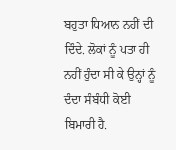ਬਹੁਤਾ ਧਿਆਨ ਨਹੀਂ ਦੀ ਦਿੰਦੇ. ਲੋਕਾਂ ਨੂੰ ਪਤਾ ਹੀ ਨਹੀਂ ਹੁੰਦਾ ਸੀ ਕੇ ਉਨ੍ਹਾਂ ਨੂੰ ਦੰਦਾ ਸੰਬੰਧੀ ਕੋਈ ਬਿਮਾਰੀ ਹੈ.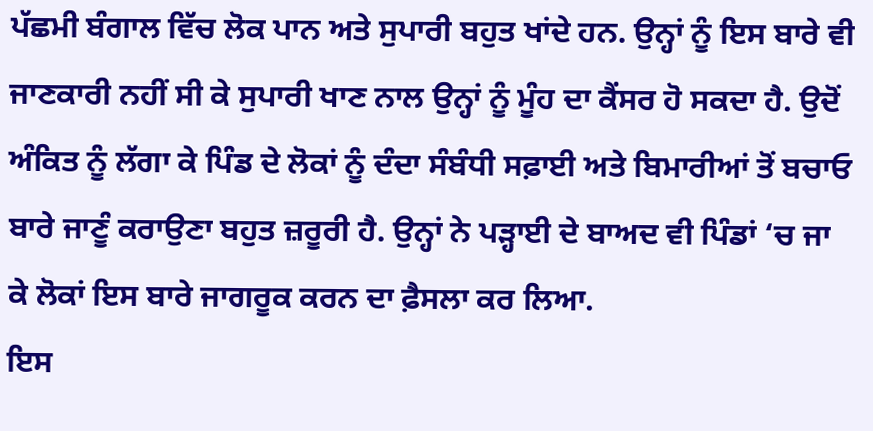ਪੱਛਮੀ ਬੰਗਾਲ ਵਿੱਚ ਲੋਕ ਪਾਨ ਅਤੇ ਸੁਪਾਰੀ ਬਹੁਤ ਖਾਂਦੇ ਹਨ. ਉਨ੍ਹਾਂ ਨੂੰ ਇਸ ਬਾਰੇ ਵੀ ਜਾਣਕਾਰੀ ਨਹੀਂ ਸੀ ਕੇ ਸੁਪਾਰੀ ਖਾਣ ਨਾਲ ਉਨ੍ਹਾਂ ਨੂੰ ਮੂੰਹ ਦਾ ਕੈਂਸਰ ਹੋ ਸਕਦਾ ਹੈ. ਉਦੋਂ ਅੰਕਿਤ ਨੂੰ ਲੱਗਾ ਕੇ ਪਿੰਡ ਦੇ ਲੋਕਾਂ ਨੂੰ ਦੰਦਾ ਸੰਬੰਧੀ ਸਫ਼ਾਈ ਅਤੇ ਬਿਮਾਰੀਆਂ ਤੋਂ ਬਚਾਓ ਬਾਰੇ ਜਾਣੂੰ ਕਰਾਉਣਾ ਬਹੁਤ ਜ਼ਰੂਰੀ ਹੈ. ਉਨ੍ਹਾਂ ਨੇ ਪੜ੍ਹਾਈ ਦੇ ਬਾਅਦ ਵੀ ਪਿੰਡਾਂ ‘ਚ ਜਾ ਕੇ ਲੋਕਾਂ ਇਸ ਬਾਰੇ ਜਾਗਰੂਕ ਕਰਨ ਦਾ ਫ਼ੈਸਲਾ ਕਰ ਲਿਆ.
ਇਸ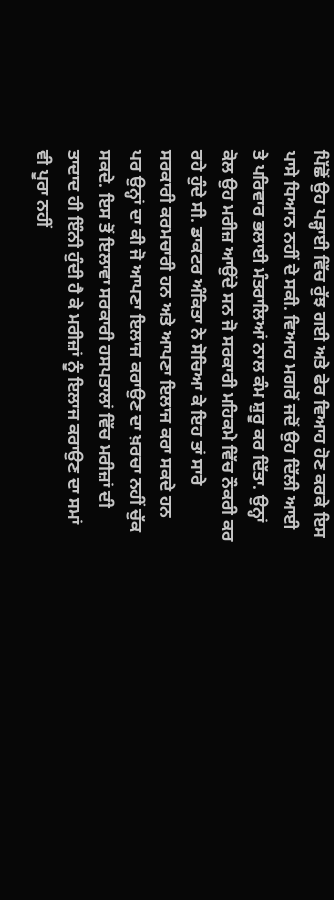ਪਿੱਛੋਂ ਉਹ ਪੜ੍ਹਾਈ ਵਿੱਚ ਰੁੱਝ ਗਈ ਅਤੇ ਫੇਰ ਵਿਆਹ ਹੋਣ ਕਰਕੇ ਇਸ ਪਾਸੇ ਧਿਆਨ ਨਹੀਂ ਦੇ ਸਕੀ. ਵਿਆਹ ਮਗਰੋਂ ਜਦੋਂ ਉਹ ਦਿੱਲੀ ਆਈ ਤੇ ਪਰਿਵਾਰ ਭਲਾਈ ਮੰਤਰਾਲਿਆਂ ਨਾਲ ਕੰਮ ਸ਼ੁਰੂ ਕਰ ਦਿੱਤਾ. ਉਨ੍ਹਾਂ ਕੋਲ ਉਹ ਮਰੀਜ਼ ਆਉਂਦੇ ਸਨ ਜੋ ਸਰਕਾਰੀ ਮਹਿਕਮੇ ਵਿੱਚ ਨੌਕਰੀ ਕਰ ਰਹੇ ਹੁੰਦੇ ਸੀ. ਡਾਕਟਰ ਅੰਕਿਤਾ ਨੇ ਸੋਚਿਆ ਕੇ ਇਹ ਤਾਂ ਸਾਰੇ ਸਰਕਾਰੀ ਕਰਮਚਾਰੀ ਹਨ ਅਤੇ ਆਪਣਾ ਇਲਾਜ ਕਰਾ ਸਕਦੇ ਹਨ ਪਰ ਉਨ੍ਹਾਂ ਦਾ ਕੀ ਜੋ ਆਪਣਾ ਇਲਾਜ ਕਰਾਉਣ ਦਾ ਖ਼ਰਚਾ ਨਹੀਂ ਚੁੱਕ ਸਕਦੇ. ਇਸ ਤੋਂ ਇਲਾਵਾ ਸਰਕਾਰੀ ਹਸਪਤਾਲਾਂ ਵਿੱਚ ਮਰੀਜ਼ਾਂ ਦੀ ਤਾਦਾਦ ਹੀ ਇੰਨੀ ਹੁੰਦੀ ਹੈ ਕੇ ਮਰੀਜ਼ਾਂ ਨੂੰ ਇਲਾਜ ਕਰਾਉਣ ਦਾ ਸਮਾਂ ਵੀ ਪੂਰਾ ਨਹੀਂ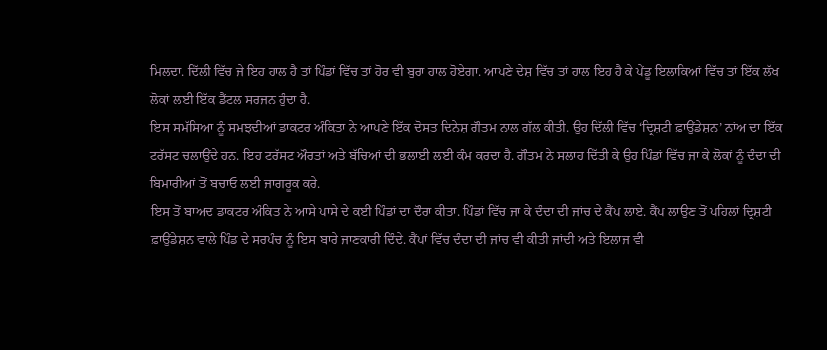ਮਿਲਦਾ. ਦਿੱਲੀ ਵਿੱਚ ਜੇ ਇਹ ਹਾਲ ਹੈ ਤਾਂ ਪਿੰਡਾਂ ਵਿੱਚ ਤਾਂ ਹੋਰ ਵੀ ਬੁਰਾ ਹਾਲ ਹੋਏਗਾ. ਆਪਣੇ ਦੇਸ਼ ਵਿੱਚ ਤਾਂ ਹਾਲ ਇਹ ਹੈ ਕੇ ਪੇਂਡੂ ਇਲਾਕਿਆਂ ਵਿੱਚ ਤਾਂ ਇੱਕ ਲੱਖ ਲੋਕਾਂ ਲਈ ਇੱਕ ਡੈਂਟਲ ਸਰਜਨ ਹੁੰਦਾ ਹੈ.
ਇਸ ਸਮੱਸਿਆ ਨੂੰ ਸਮਝਦੀਆਂ ਡਾਕਟਰ ਅੰਕਿਤਾ ਨੇ ਆਪਣੇ ਇੱਕ ਦੋਸਤ ਦਿਨੇਸ਼ ਗੌਤਮ ਨਾਲ ਗੱਲ ਕੀਤੀ. ਉਹ ਦਿੱਲੀ ਵਿੱਚ ‘ਦ੍ਰਿਸ਼ਟੀ ਫ਼ਾਉਂਡੇਸ਼ਨ’ ਨਾਂਅ ਦਾ ਇੱਕ ਟਰੱਸਟ ਚਲਾਉਂਦੇ ਹਨ. ਇਹ ਟਰੱਸਟ ਔਰਤਾਂ ਅਤੇ ਬੱਚਿਆਂ ਦੀ ਭਲਾਈ ਲਈ ਕੰਮ ਕਰਦਾ ਹੈ. ਗੌਤਮ ਨੇ ਸਲਾਹ ਦਿੱਤੀ ਕੇ ਉਹ ਪਿੰਡਾਂ ਵਿੱਚ ਜਾ ਕੇ ਲੋਕਾਂ ਨੂੰ ਦੰਦਾ ਦੀ ਬਿਮਾਰੀਆਂ ਤੋਂ ਬਚਾਓ ਲਈ ਜਾਗਰੂਕ ਕਰੇ.
ਇਸ ਤੋਂ ਬਾਅਦ ਡਾਕਟਰ ਅੰਕਿਤ ਨੇ ਆਸੇ ਪਾਸੇ ਦੇ ਕਈ ਪਿੰਡਾਂ ਦਾ ਦੌਰਾ ਕੀਤਾ. ਪਿੰਡਾਂ ਵਿੱਚ ਜਾ ਕੇ ਦੰਦਾ ਦੀ ਜਾਂਚ ਦੇ ਕੈਂਪ ਲਾਏ. ਕੈਂਪ ਲਾਉਣ ਤੋਂ ਪਹਿਲਾਂ ਦ੍ਰਿਸ਼ਟੀ ਫ਼ਾਉਂਡੇਸ਼ਨ ਵਾਲੇ ਪਿੰਡ ਦੇ ਸਰਪੰਚ ਨੂੰ ਇਸ ਬਾਰੇ ਜਾਣਕਾਰੀ ਦਿੰਦੇ. ਕੈਂਪਾਂ ਵਿੱਚ ਦੰਦਾ ਦੀ ਜਾਂਚ ਵੀ ਕੀਤੀ ਜਾਂਦੀ ਅਤੇ ਇਲਾਜ ਵੀ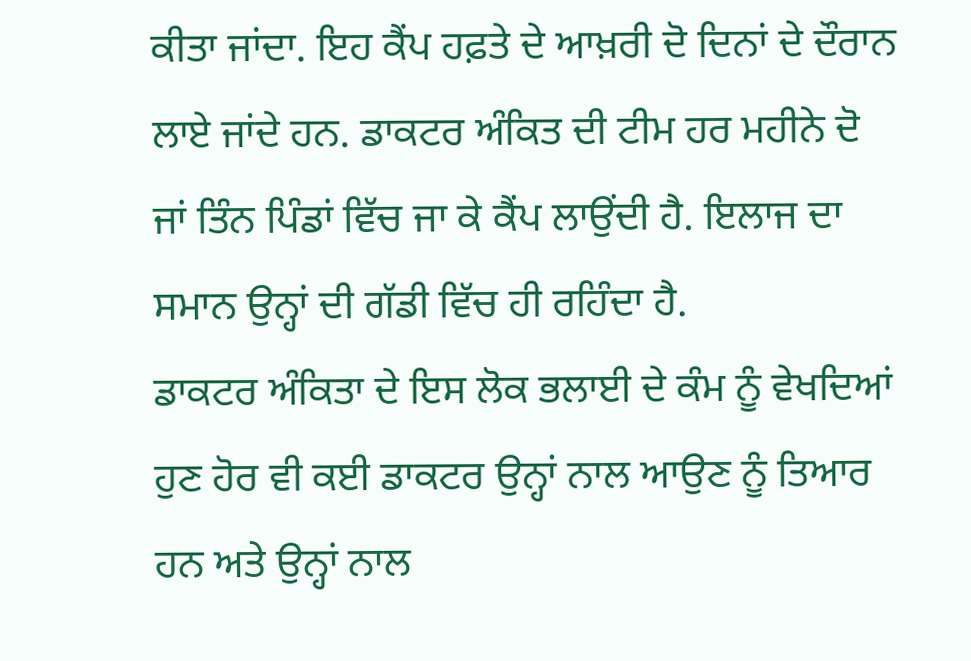ਕੀਤਾ ਜਾਂਦਾ. ਇਹ ਕੈਂਪ ਹਫ਼ਤੇ ਦੇ ਆਖ਼ਰੀ ਦੋ ਦਿਨਾਂ ਦੇ ਦੌਰਾਨ ਲਾਏ ਜਾਂਦੇ ਹਨ. ਡਾਕਟਰ ਅੰਕਿਤ ਦੀ ਟੀਮ ਹਰ ਮਹੀਨੇ ਦੋ ਜਾਂ ਤਿੰਨ ਪਿੰਡਾਂ ਵਿੱਚ ਜਾ ਕੇ ਕੈਂਪ ਲਾਉਂਦੀ ਹੈ. ਇਲਾਜ ਦਾ ਸਮਾਨ ਉਨ੍ਹਾਂ ਦੀ ਗੱਡੀ ਵਿੱਚ ਹੀ ਰਹਿੰਦਾ ਹੈ.
ਡਾਕਟਰ ਅੰਕਿਤਾ ਦੇ ਇਸ ਲੋਕ ਭਲਾਈ ਦੇ ਕੰਮ ਨੂੰ ਵੇਖਦਿਆਂ ਹੁਣ ਹੋਰ ਵੀ ਕਈ ਡਾਕਟਰ ਉਨ੍ਹਾਂ ਨਾਲ ਆਉਣ ਨੂੰ ਤਿਆਰ ਹਨ ਅਤੇ ਉਨ੍ਹਾਂ ਨਾਲ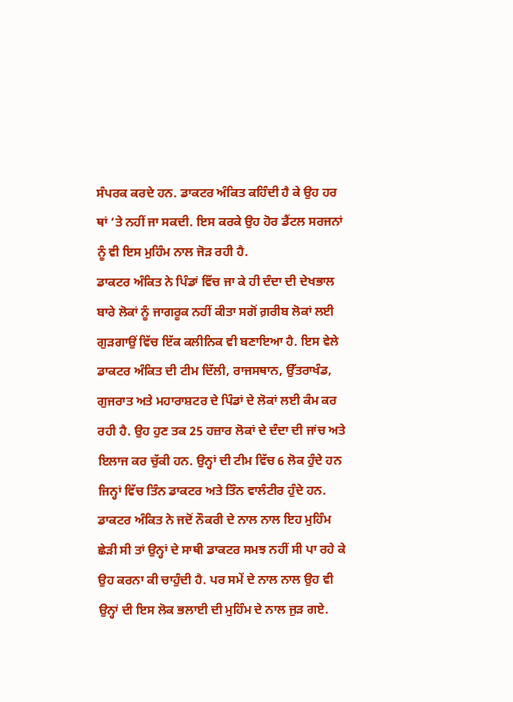ਸੰਪਰਕ ਕਰਦੇ ਹਨ. ਡਾਕਟਰ ਅੰਕਿਤ ਕਹਿੰਦੀ ਹੈ ਕੇ ਉਹ ਹਰ ਥਾਂ ‘ਤੇ ਨਹੀਂ ਜਾ ਸਕਦੀ. ਇਸ ਕਰਕੇ ਉਹ ਹੋਰ ਡੈਂਟਲ ਸਰਜਨਾਂ ਨੂੰ ਵੀ ਇਸ ਮੁਹਿੰਮ ਨਾਲ ਜੋੜ ਰਹੀ ਹੈ.
ਡਾਕਟਰ ਅੰਕਿਤ ਨੇ ਪਿੰਡਾਂ ਵਿੱਚ ਜਾ ਕੇ ਹੀ ਦੰਦਾ ਦੀ ਦੇਖਭਾਲ ਬਾਰੇ ਲੋਕਾਂ ਨੂੰ ਜਾਗਰੂਕ ਨਹੀਂ ਕੀਤਾ ਸਗੋਂ ਗ਼ਰੀਬ ਲੋਕਾਂ ਲਈ ਗੁੜਗਾਉਂ ਵਿੱਚ ਇੱਕ ਕਲੀਨਿਕ ਵੀ ਬਣਾਇਆ ਹੈ. ਇਸ ਵੇਲੇ ਡਾਕਟਰ ਅੰਕਿਤ ਦੀ ਟੀਮ ਦਿੱਲੀ, ਰਾਜਸਥਾਨ, ਉੱਤਰਾਖੰਡ, ਗੁਜਰਾਤ ਅਤੇ ਮਹਾਰਾਸ਼ਟਰ ਦੇ ਪਿੰਡਾਂ ਦੇ ਲੋਕਾਂ ਲਈ ਕੰਮ ਕਰ ਰਹੀ ਹੈ. ਉਹ ਹੁਣ ਤਕ 25 ਹਜ਼ਾਰ ਲੋਕਾਂ ਦੇ ਦੰਦਾ ਦੀ ਜਾਂਚ ਅਤੇ ਇਲਾਜ ਕਰ ਚੁੱਕੀ ਹਨ. ਉਨ੍ਹਾਂ ਦੀ ਟੀਮ ਵਿੱਚ 6 ਲੋਕ ਹੁੰਦੇ ਹਨ ਜਿਨ੍ਹਾਂ ਵਿੱਚ ਤਿੰਨ ਡਾਕਟਰ ਅਤੇ ਤਿੰਨ ਵਾਲੰਟੀਰ ਹੁੰਦੇ ਹਨ.
ਡਾਕਟਰ ਅੰਕਿਤ ਨੇ ਜਦੋਂ ਨੌਕਰੀ ਦੇ ਨਾਲ ਨਾਲ ਇਹ ਮੁਹਿੰਮ ਛੇੜੀ ਸੀ ਤਾਂ ਉਨ੍ਹਾਂ ਦੇ ਸਾਥੀ ਡਾਕਟਰ ਸਮਝ ਨਹੀਂ ਸੀ ਪਾ ਰਹੇ ਕੇ ਉਹ ਕਰਨਾ ਕੀ ਚਾਹੁੰਦੀ ਹੈ. ਪਰ ਸਮੇਂ ਦੇ ਨਾਲ ਨਾਲ ਉਹ ਵੀ ਉਨ੍ਹਾਂ ਦੀ ਇਸ ਲੋਕ ਭਲਾਈ ਦੀ ਮੁਹਿੰਮ ਦੇ ਨਾਲ ਜੁੜ ਗਏ.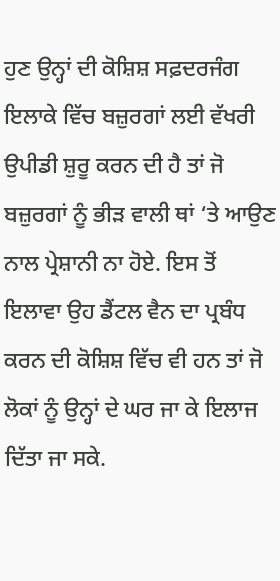ਹੁਣ ਉਨ੍ਹਾਂ ਦੀ ਕੋਸ਼ਿਸ਼ ਸਫ਼ਦਰਜੰਗ ਇਲਾਕੇ ਵਿੱਚ ਬਜ਼ੁਰਗਾਂ ਲਈ ਵੱਖਰੀ ਉਪੀਡੀ ਸ਼ੁਰੂ ਕਰਨ ਦੀ ਹੈ ਤਾਂ ਜੋ ਬਜ਼ੁਰਗਾਂ ਨੂੰ ਭੀੜ ਵਾਲੀ ਥਾਂ ‘ਤੇ ਆਉਣ ਨਾਲ ਪ੍ਰੇਸ਼ਾਨੀ ਨਾ ਹੋਏ. ਇਸ ਤੋਂ ਇਲਾਵਾ ਉਹ ਡੈਂਟਲ ਵੈਨ ਦਾ ਪ੍ਰਬੰਧ ਕਰਨ ਦੀ ਕੋਸ਼ਿਸ਼ ਵਿੱਚ ਵੀ ਹਨ ਤਾਂ ਜੋ ਲੋਕਾਂ ਨੂੰ ਉਨ੍ਹਾਂ ਦੇ ਘਰ ਜਾ ਕੇ ਇਲਾਜ ਦਿੱਤਾ ਜਾ ਸਕੇ.